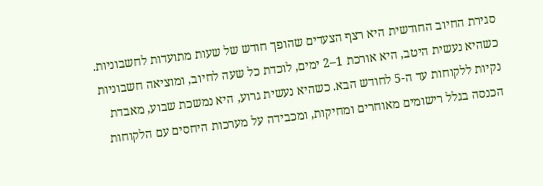סגירת החיוב החודשית היא רצף הצעדים שהופך חודש של שעות מתועדות לחשבוניות. כשהיא נעשית היטב, היא אורכת 1–2 ימים, לוכדת כל שעה לחיוב, ומוציאה חשבוניות נקיות ללקוחות עד ה-5 לחודש הבא. כשהיא נעשית גרוע, היא נמשכת שבוע, מאבדת הכנסה בגלל רישומים מאוחרים ומחיקות, ומכבידה על מערכות היחסים עם הלקוחות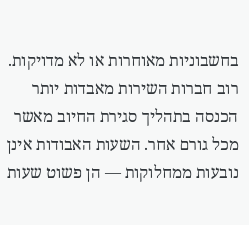בחשבוניות מאוחרות או לא מדויקות.
רוב חברות השירות מאבדות יותר הכנסה בתהליך סגירת החיוב מאשר מכל גורם אחר. השעות האבודות אינן נובעות ממחלוקות — הן פשוט שעות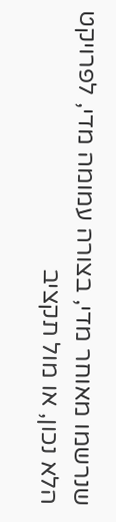שנרשמו מאוחר מדי, בצורה עמומה מדי, לפרויקט הלא נכון, או מול תקציב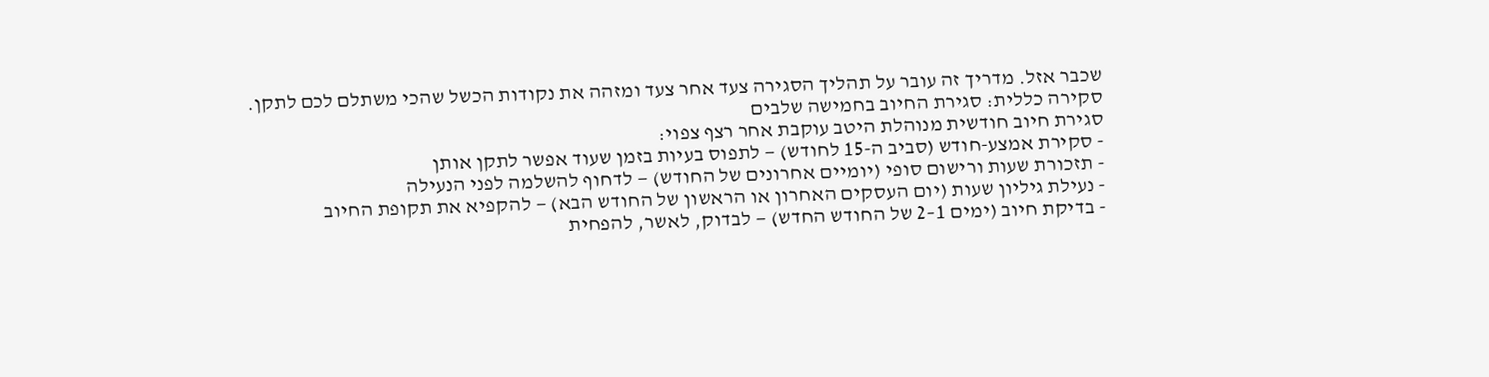שכבר אזל. מדריך זה עובר על תהליך הסגירה צעד אחר צעד ומזהה את נקודות הכשל שהכי משתלם לכם לתקן.
סקירה כללית: סגירת החיוב בחמישה שלבים
סגירת חיוב חודשית מנוהלת היטב עוקבת אחר רצף צפוי:
- סקירת אמצע-חודש (סביב ה-15 לחודש) — לתפוס בעיות בזמן שעוד אפשר לתקן אותן
- תזכורת שעות ורישום סופי (יומיים אחרונים של החודש) — לדחוף להשלמה לפני הנעילה
- נעילת גיליון שעות (יום העסקים האחרון או הראשון של החודש הבא) — להקפיא את תקופת החיוב
- בדיקת חיוב (ימים 1–2 של החודש החדש) — לבדוק, לאשר, להפחית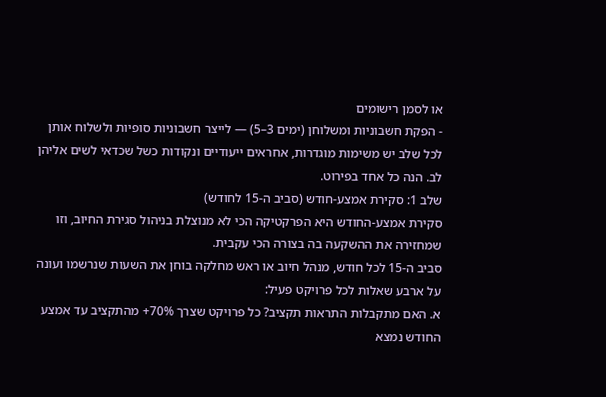או לסמן רישומים
- הפקת חשבוניות ומשלוחן (ימים 3–5) — לייצר חשבוניות סופיות ולשלוח אותן
לכל שלב יש משימות מוגדרות, אחראים ייעודיים ונקודות כשל שכדאי לשים אליהן לב. הנה כל אחד בפירוט.
שלב 1: סקירת אמצע-חודש (סביב ה-15 לחודש)
סקירת אמצע-החודש היא הפרקטיקה הכי לא מנוצלת בניהול סגירת החיוב, וזו שמחזירה את ההשקעה בה בצורה הכי עקבית.
סביב ה-15 לכל חודש, מנהל חיוב או ראש מחלקה בוחן את השעות שנרשמו ועונה על ארבע שאלות לכל פרויקט פעיל:
א. האם מתקבלות התראות תקציב? כל פרויקט שצרך 70%+ מהתקציב עד אמצע החודש נמצא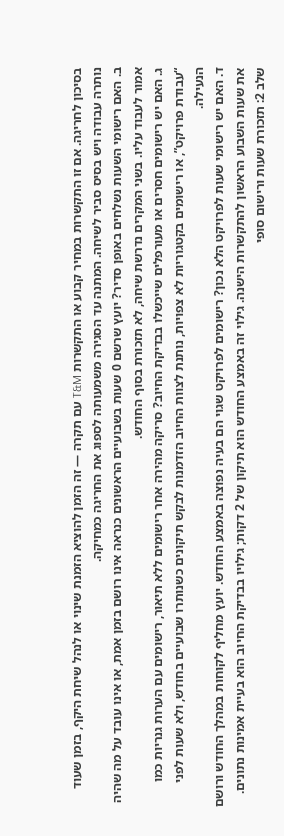בסיכון לחריגה. אם זו התקשרות במחיר קבוע או התקשרות T&M עם תקרה — זה הזמן להוציא הזמנת שינוי או לנהל שיחת היקף, בזמן שעוד נותרה עבודה ויש בסיס סביר לשיחה. המתנה עד הסגירה משמעותה לספוג את החריגה כמחיקה.
ב. האם רישומי השעות נשלחים באופן סדיר? יועץ שרשם 0 שעות בשבועיים הראשונים כנראה אינו רושם בזמן אמת, או אינו עובד על מה שהיה אמור לעבוד עליו. בשני המקרים נדרשת שיחה, לא תזכורת בסוף החודש.
ג. האם יש רישומים חסרים או מעורפלים שייכשלו בבדיקת החיוב? סריקה מהירה אחר רישומים ללא תיאור, רישומים עם הערות גנריות כמו “עבודת פרויקט”, או רישומים בקטגוריות לא צפויות, נותנת לצוות החיוב הזדמנות לבקש תיקונים כשנותרו שבועיים בחודש, ולא שעות לפני הנעילה.
ד. האם יש רישומי שעות לפרויקט הלא נכון? רישומים לפרויקט שגוי הם בעיה נפוצה באמצע החודש. יועץ מחליף לקוחות במהלך החודש ורושם את שעות השבוע הראשון להתקשרות הישנה. גילוי זה באמצע החודש הוא תיקון של 2 דקות; גילויו בבדיקת החיוב הוא בעיית אמינות נתונים.
שלב 2: תזכורת שעות ורישום סופי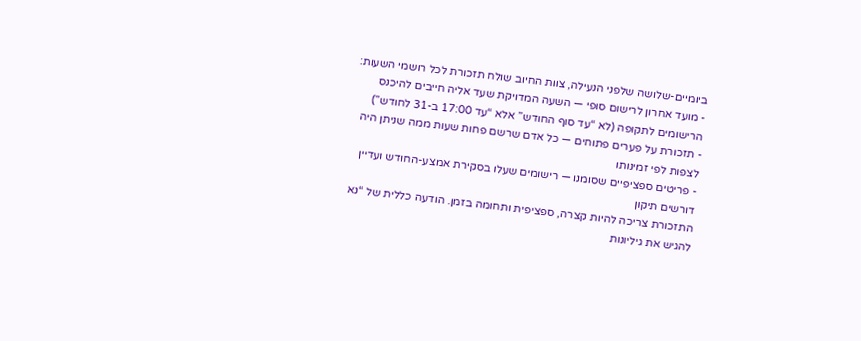ביומיים-שלושה שלפני הנעילה, צוות החיוב שולח תזכורת לכל רושמי השעות:
- מועד אחרון לרישום סופי — השעה המדויקת שעד אליה חייבים להיכנס הרישומים לתקופה (לא “עד סוף החודש” אלא “עד 17:00 ב-31 לחודש”)
- תזכורת על פערים פתוחים — כל אדם שרשם פחות שעות ממה שניתן היה לצפות לפי זמינותו
- פריטים ספציפיים שסומנו — רישומים שעלו בסקירת אמצע-החודש ועדיין דורשים תיקון
התזכורת צריכה להיות קצרה, ספציפית ותחומה בזמן. הודעה כללית של “נא להגיש את גיליונות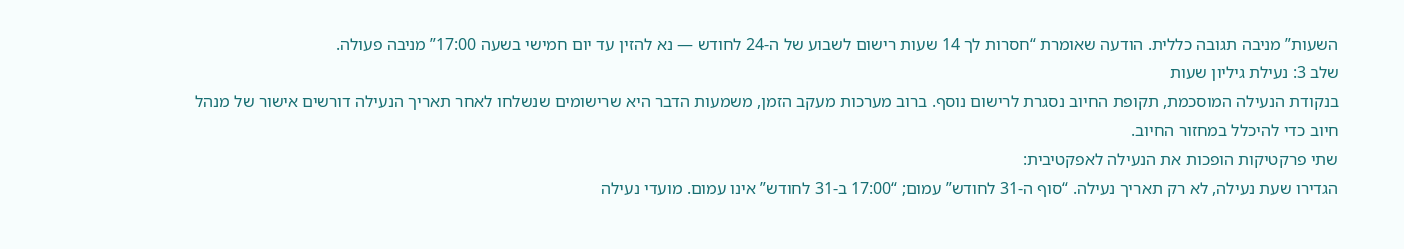השעות” מניבה תגובה כללית. הודעה שאומרת “חסרות לך 14 שעות רישום לשבוע של ה-24 לחודש — נא להזין עד יום חמישי בשעה 17:00” מניבה פעולה.
שלב 3: נעילת גיליון שעות
בנקודת הנעילה המוסכמת, תקופת החיוב נסגרת לרישום נוסף. ברוב מערכות מעקב הזמן, משמעות הדבר היא שרישומים שנשלחו לאחר תאריך הנעילה דורשים אישור של מנהל חיוב כדי להיכלל במחזור החיוב.
שתי פרקטיקות הופכות את הנעילה לאפקטיבית:
הגדירו שעת נעילה, לא רק תאריך נעילה. “סוף ה-31 לחודש” עמום; “17:00 ב-31 לחודש” אינו עמום. מועדי נעילה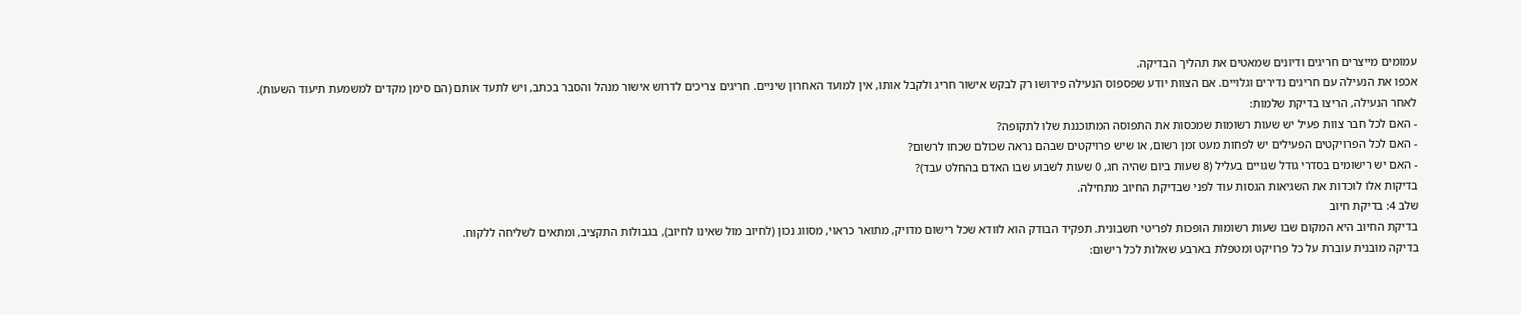עמומים מייצרים חריגים ודיונים שמאטים את תהליך הבדיקה.
אכפו את הנעילה עם חריגים נדירים וגלויים. אם הצוות יודע שפספוס הנעילה פירושו רק לבקש אישור חריג ולקבל אותו, אין למועד האחרון שיניים. חריגים צריכים לדרוש אישור מנהל והסבר בכתב, ויש לתעד אותם (הם סימן מקדים למשמעת תיעוד השעות).
לאחר הנעילה, הריצו בדיקת שלמות:
- האם לכל חבר צוות פעיל יש שעות רשומות שמכסות את התפוסה המתוכננת שלו לתקופה?
- האם לכל הפרויקטים הפעילים יש לפחות מעט זמן רשום, או שיש פרויקטים שבהם נראה שכולם שכחו לרשום?
- האם יש רישומים בסדרי גודל שגויים בעליל (8 שעות ביום שהיה חג, 0 שעות לשבוע שבו האדם בהחלט עבד)?
בדיקות אלו לוכדות את השגיאות הגסות עוד לפני שבדיקת החיוב מתחילה.
שלב 4: בדיקת חיוב
בדיקת החיוב היא המקום שבו שעות רשומות הופכות לפריטי חשבונית. תפקיד הבודק הוא לוודא שכל רישום מדויק, מתואר כראוי, מסווג נכון (לחיוב מול שאינו לחיוב), בגבולות התקציב, ומתאים לשליחה ללקוח.
בדיקה מובנית עוברת על כל פרויקט ומטפלת בארבע שאלות לכל רישום: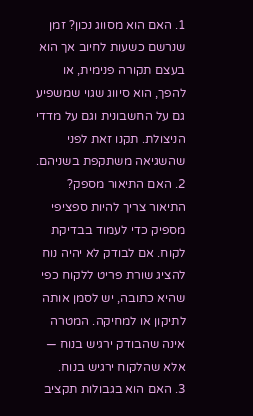1. האם הוא מסווג נכון? זמן שנרשם כשעות לחיוב אך הוא בעצם תקורה פנימית, או להפך, הוא סיווג שגוי שמשפיע גם על החשבונית וגם על מדדי הניצולת. תקנו זאת לפני שהשגיאה משתקפת בשניהם.
2. האם התיאור מספק? התיאור צריך להיות ספציפי מספיק כדי לעמוד בבדיקת לקוח. אם לבודק לא יהיה נוח להציג שורת פריט ללקוח כפי שהיא כתובה, יש לסמן אותה לתיקון או למחיקה. המטרה אינה שהבודק ירגיש בנוח — אלא שהלקוח ירגיש בנוח.
3. האם הוא בגבולות תקציב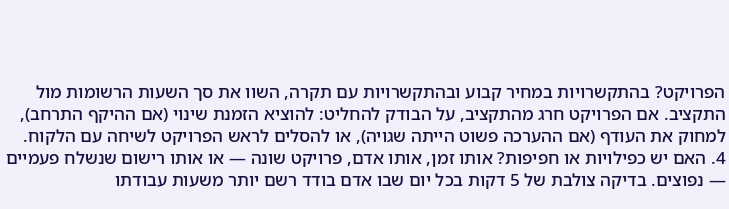הפרויקט? בהתקשרויות במחיר קבוע ובהתקשרויות עם תקרה, השוו את סך השעות הרשומות מול התקציב. אם הפרויקט חרג מהתקציב, על הבודק להחליט: להוציא הזמנת שינוי (אם ההיקף התרחב), למחוק את העודף (אם ההערכה פשוט הייתה שגויה), או להסלים לראש הפרויקט לשיחה עם הלקוח.
4. האם יש כפילויות או חפיפות? אותו זמן, אותו אדם, פרויקט שונה — או אותו רישום שנשלח פעמיים — נפוצים. בדיקה צולבת של 5 דקות בכל יום שבו אדם בודד רשם יותר משעות עבודתו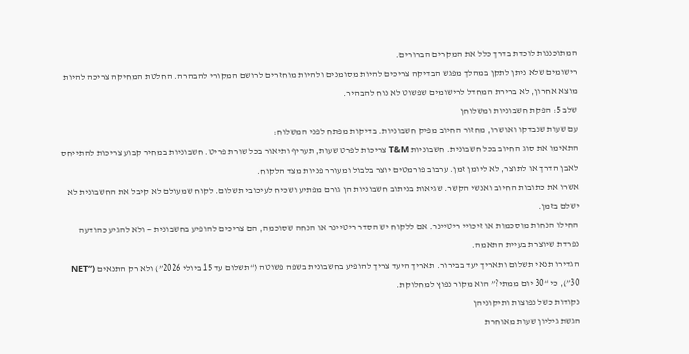המתוכננות לוכדת בדרך כלל את המקרים הברורים.
רישומים שלא ניתן לתקן במהלך מפגש הבדיקה צריכים להיות מסומנים ולהיות מוחזרים לרושם המקורי להבהרה. החלטת המחיקה צריכה להיות מוצא אחרון, לא ברירת המחדל לרישומים שפשוט לא נוח להבהיר.
שלב 5: הפקת חשבוניות ומשלוחן
עם שעות שנבדקו ואושרו, מחזור החיוב מפיק חשבוניות. בדיקות מפתח לפני המשלוח:
התאימו את סוג החיוב בכל חשבונית. חשבוניות T&M צריכות לפרט שעות, תעריף ותיאור בכל שורת פריט. חשבוניות במחיר קבוע צריכות להתייחס לאבן הדרך או לתוצר, לא ליומן זמן. ערבוב פורמטים יוצר בלבול ומעורר פניות מצד הלקוח.
אשרו את כתובות החיוב ואנשי הקשר. שגיאות בניתוב חשבוניות הן גורם מפתיע ושכיח לעיכובי תשלום. לקוח שמעולם לא קיבל את החשבונית לא ישלם בזמן.
החילו הנחות מוסכמות או זיכויי ריטיינר. אם ללקוח יש הסדר ריטיינר או הנחה שסוכמה, הם צריכים להופיע בחשבונית — ולא להגיע כהודעה נפרדת שיוצרת בעיית התאמה.
הגדירו תנאי תשלום ותאריך יעד בבירור. תאריך היעד צריך להופיע בחשבונית בשפה פשוטה (“תשלום עד 15 ביולי 2026”) ולא רק התנאים (“NET 30”), כי “30 יום ממתי?” הוא מקור נפוץ למחלוקת.
נקודות כשל נפוצות ותיקוניהן
הגשת גיליון שעות מאוחרת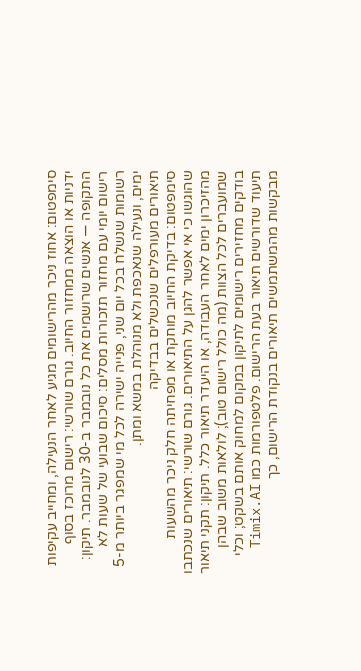סימפטום: אחוז ניכר מהרישומים מגיע לאחר הנעילה, ומחייב עקיפות ידניות או הוצאה ממחזור החיוב. גורם שורשי: רישום מרוכז בסוף התקופה — אנשים שרושמים את כל נובמבר ב-30 לנובמבר. תיקון: רישום יומי עם מחזור תזכורות מסלים: סיכום שבועי של שעות לא רשומות שנשלח בכל יום שני, פנייה ישירה לכל מי שמפגר ביותר מ-5 ימים, ונעילה שנאכפת ולא מנוהלת במשא ומתן.
תיאורים מעורפלים שנכשלים בבדיקה
סימפטום: בדיקת החיוב מוחקת או מפחיתה חלק ניכר מהשעות שהוגשו כי אי אפשר להגן על התיאורים. גורם שורשי: תיאורים שנכתבו מהזיכרון ימים לאחר העבודה, או היעדר תיאור כלל. תיקון: תקני תיאור שמועברים לכל הצוות (מה כולל רישום טוב); לולאות משוב שבהן בודקים מחזירים רישומים לתיקון במקום למחוק אותם בשקט; וכלי תיעוד שדורשים תיאור בעת הרישום. פלטפורמות כמו Timix.AI מבקשות מהמשתמשים תיאורים בנקודת הרישום, כך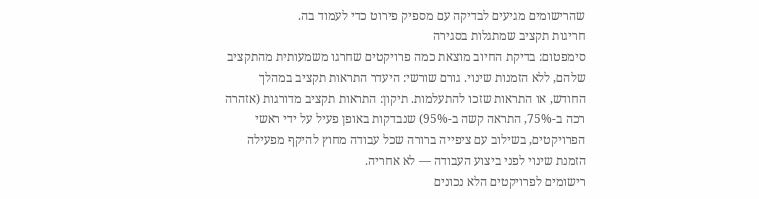שהרישומים מגיעים לבדיקה עם מספיק פירוט כדי לעמוד בה.
חריגות תקציב שמתגלות בסגירה
סימפטום: בדיקת החיוב מוצאת כמה פרויקטים שחרגו משמעותית מהתקציב שלהם, ללא הזמנות שינוי. גורם שורשי: היעדר התראות תקציב במהלך החודש, או התראות שזכו להתעלמות. תיקון: התראות תקציב מדורגות (אזהרה רכה ב-75%, התראה קשה ב-95%) שנבדקות באופן פעיל על ידי ראשי הפרויקטים, בשילוב עם ציפייה ברורה שכל עבודה מחוץ להיקף מפעילה הזמנת שינוי לפני ביצוע העבודה — לא אחריה.
רישומים לפרויקטים הלא נכונים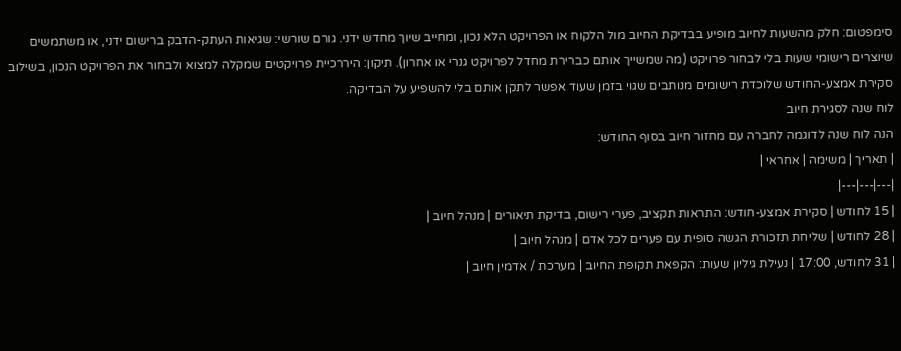סימפטום: חלק מהשעות לחיוב מופיע בבדיקת החיוב מול הלקוח או הפרויקט הלא נכון, ומחייב שיוך מחדש ידני. גורם שורשי: שגיאות העתק-הדבק ברישום ידני, או משתמשים שיוצרים רישומי שעות בלי לבחור פרויקט (מה שמשייך אותם כברירת מחדל לפרויקט גנרי או אחרון). תיקון: היררכיית פרויקטים שמקלה למצוא ולבחור את הפרויקט הנכון, בשילוב סקירת אמצע-החודש שלוכדת רישומים מנותבים שגוי בזמן שעוד אפשר לתקן אותם בלי להשפיע על הבדיקה.
לוח שנה לסגירת חיוב
הנה לוח שנה לדוגמה לחברה עם מחזור חיוב בסוף החודש:
| תאריך | משימה | אחראי |
|---|---|---|
| 15 לחודש | סקירת אמצע-חודש: התראות תקציב, פערי רישום, בדיקת תיאורים | מנהל חיוב |
| 28 לחודש | שליחת תזכורת הגשה סופית עם פערים לכל אדם | מנהל חיוב |
| 31 לחודש, 17:00 | נעילת גיליון שעות: הקפאת תקופת החיוב | מערכת / אדמין חיוב |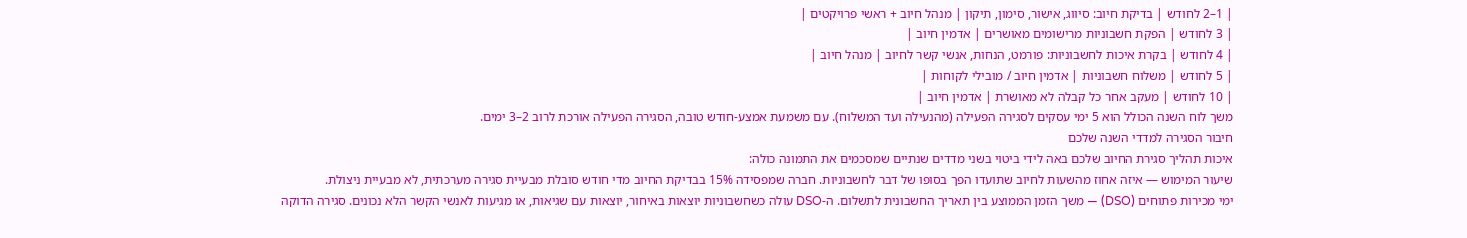| 1–2 לחודש | בדיקת חיוב: סיווג, אישור, סימון, תיקון | מנהל חיוב + ראשי פרויקטים |
| 3 לחודש | הפקת חשבוניות מרישומים מאושרים | אדמין חיוב |
| 4 לחודש | בקרת איכות לחשבוניות: פורמט, הנחות, אנשי קשר לחיוב | מנהל חיוב |
| 5 לחודש | משלוח חשבוניות | אדמין חיוב / מובילי לקוחות |
| 10 לחודש | מעקב אחר כל קבלה לא מאושרת | אדמין חיוב |
משך לוח השנה הכולל הוא 5 ימי עסקים לסגירה הפעילה (מהנעילה ועד המשלוח). עם משמעת אמצע-חודש טובה, הסגירה הפעילה אורכת לרוב 2–3 ימים.
חיבור הסגירה למדדי השנה שלכם
איכות תהליך סגירת החיוב שלכם באה לידי ביטוי בשני מדדים שנתיים שמסכמים את התמונה כולה:
שיעור המימוש — איזה אחוז מהשעות לחיוב שתועדו הפך בסופו של דבר לחשבוניות. חברה שמפסידה 15% בבדיקת החיוב מדי חודש סובלת מבעיית סגירה מערכתית, לא מבעיית ניצולת.
ימי מכירות פתוחים (DSO) — משך הזמן הממוצע בין תאריך החשבונית לתשלום. ה-DSO עולה כשחשבוניות יוצאות באיחור, יוצאות עם שגיאות, או מגיעות לאנשי הקשר הלא נכונים. סגירה הדוקה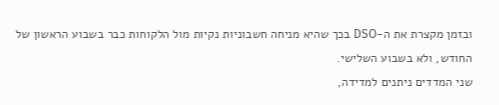ובזמן מקצרת את ה-DSO בכך שהיא מניחה חשבוניות נקיות מול הלקוחות כבר בשבוע הראשון של החודש, ולא בשבוע השלישי.
שני המדדים ניתנים למדידה,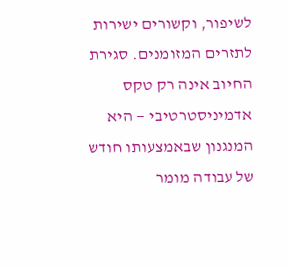לשיפור, וקשורים ישירות לתזרים המזומנים. סגירת החיוב אינה רק טקס אדמיניסטרטיבי — היא המנגנון שבאמצעותו חודש של עבודה מומר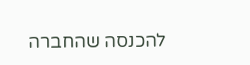להכנסה שהחברה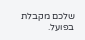שלכם מקבלת בפועל.